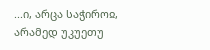...ი, არცა საჭიროჲ, არამედ უკუეთუ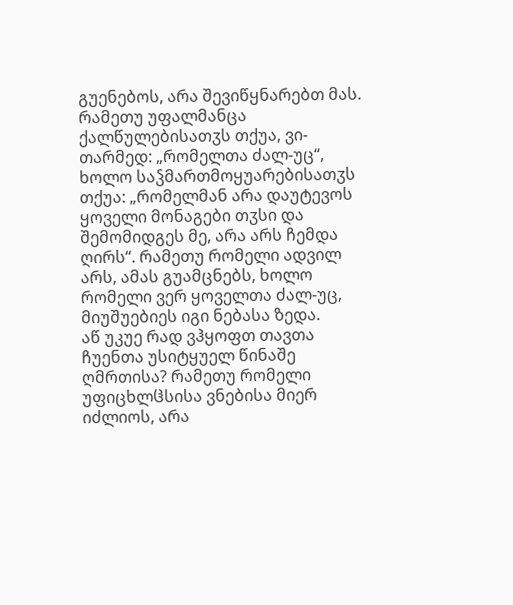გუენებოს, არა შევიწყნარებთ მას. რამეთუ უფალმანცა ქალწულებისათჳს თქუა, ვი-თარმედ: „რომელთა ძალ-უც“, ხოლო საჴმართმოყუარებისათჳს თქუა: „რომელმან არა დაუტევოს ყოველი მონაგები თჳსი და შემომიდგეს მე, არა არს ჩემდა ღირს“. რამეთუ რომელი ადვილ არს, ამას გუამცნებს, ხოლო რომელი ვერ ყოველთა ძალ-უც, მიუშუებიეს იგი ნებასა ზედა.
აწ უკუე რად ვჰყოფთ თავთა ჩუენთა უსიტყუელ წინაშე ღმრთისა? რამეთუ რომელი უფიცხლჱსისა ვნებისა მიერ იძლიოს, არა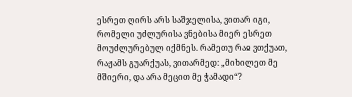ესრეთ ღირს არს საშჯელისა, ვითარ იგი, რომელი უძლურისა ვნებისა მიერ ესრეთ მოუძლურებულ იქმნეს. რამეთუ რაჲ ვთქუათ, რაჟამს გუარქუას, ვითარმედ: „მიხილეთ მე მშიერი, და არა მეცით მე ჭამადი“?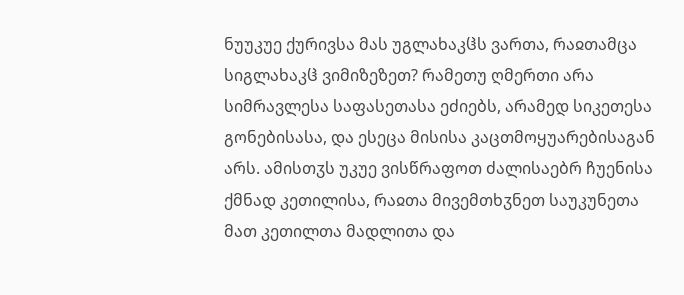ნუუკუე ქურივსა მას უგლახაკჱს ვართა, რაჲთამცა სიგლახაკჱ ვიმიზეზეთ? რამეთუ ღმერთი არა სიმრავლესა საფასეთასა ეძიებს, არამედ სიკეთესა გონებისასა, და ესეცა მისისა კაცთმოყუარებისაგან არს. ამისთჳს უკუე ვისწრაფოთ ძალისაებრ ჩუენისა ქმნად კეთილისა, რაჲთა მივემთხჳნეთ საუკუნეთა მათ კეთილთა მადლითა და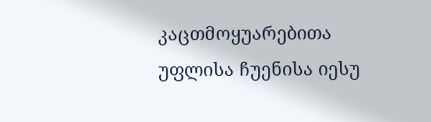კაცთმოყუარებითა უფლისა ჩუენისა იესუ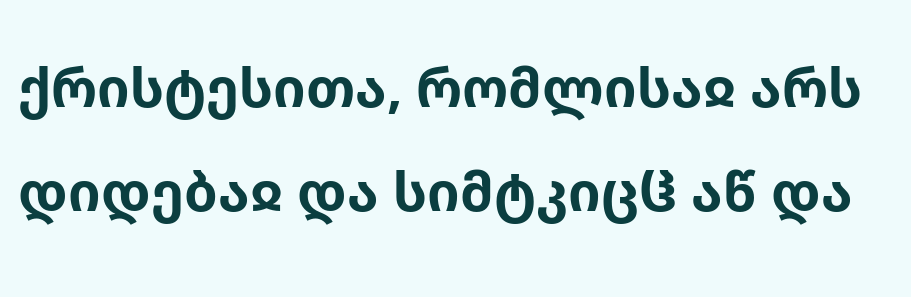ქრისტესითა, რომლისაჲ არს დიდებაჲ და სიმტკიცჱ აწ და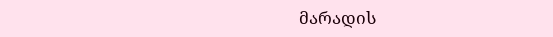მარადის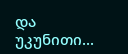და უკუნითი...